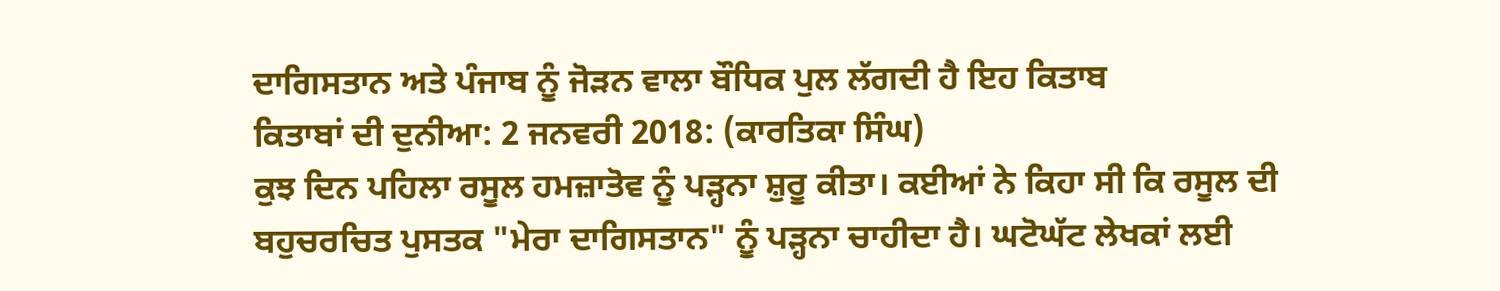ਦਾਗਿਸਤਾਨ ਅਤੇ ਪੰਜਾਬ ਨੂੰ ਜੋੜਨ ਵਾਲਾ ਬੌਧਿਕ ਪੁਲ ਲੱਗਦੀ ਹੈ ਇਹ ਕਿਤਾਬ
ਕਿਤਾਬਾਂ ਦੀ ਦੁਨੀਆ: 2 ਜਨਵਰੀ 2018: (ਕਾਰਤਿਕਾ ਸਿੰਘ)
ਕੁਝ ਦਿਨ ਪਹਿਲਾ ਰਸੂਲ ਹਮਜ਼ਾਤੋਵ ਨੂੰ ਪੜ੍ਹਨਾ ਸ਼ੁਰੂ ਕੀਤਾ। ਕਈਆਂ ਨੇ ਕਿਹਾ ਸੀ ਕਿ ਰਸੂਲ ਦੀ ਬਹੁਚਰਚਿਤ ਪੁਸਤਕ "ਮੇਰਾ ਦਾਗਿਸਤਾਨ" ਨੂੰ ਪੜ੍ਹਨਾ ਚਾਹੀਦਾ ਹੈ। ਘਟੋਘੱਟ ਲੇਖਕਾਂ ਲਈ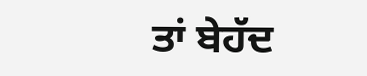ਤਾਂ ਬੇਹੱਦ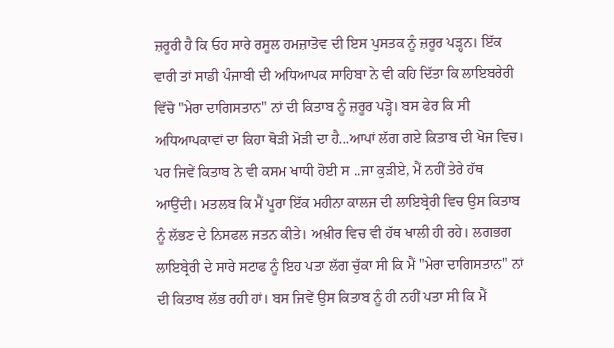ਜ਼ਰੂਰੀ ਹੈ ਕਿ ਓਹ ਸਾਰੇ ਰਸੂਲ ਹਮਜ਼ਾਤੋਵ ਦੀ ਇਸ ਪੁਸਤਕ ਨੂੰ ਜ਼ਰੂਰ ਪੜ੍ਹਨ। ਇੱਕ ਵਾਰੀ ਤਾਂ ਸਾਡੀ ਪੰਜਾਬੀ ਦੀ ਅਧਿਆਪਕ ਸਾਹਿਬਾ ਨੇ ਵੀ ਕਹਿ ਦਿੱਤਾ ਕਿ ਲਾਇਬਰੇਰੀ ਵਿੱਚੋ "ਮੇਰਾ ਦਾਗਿਸਤਾਨ" ਨਾਂ ਦੀ ਕਿਤਾਬ ਨੂੰ ਜ਼ਰੂਰ ਪੜ੍ਹੋ। ਬਸ ਫੇਰ ਕਿ ਸੀ ਅਧਿਆਪਕਾਵਾਂ ਦਾ ਕਿਹਾ ਥੋੜੀ ਮੋੜੀ ਦਾ ਹੈ...ਆਪਾਂ ਲੱਗ ਗਏ ਕਿਤਾਬ ਦੀ ਖੋਜ ਵਿਚ। ਪਰ ਜਿਵੇਂ ਕਿਤਾਬ ਨੇ ਵੀ ਕਸਮ ਖਾਧੀ ਹੋਈ ਸ ..ਜਾ ਕੁੜੀਏ, ਮੈਂ ਨਹੀਂ ਤੇਰੇ ਹੱਥ ਆਉਂਦੀ। ਮਤਲਬ ਕਿ ਮੈਂ ਪੂਰਾ ਇੱਕ ਮਹੀਨਾ ਕਾਲਜ ਦੀ ਲਾਇਬ੍ਰੇਰੀ ਵਿਚ ਉਸ ਕਿਤਾਬ ਨੂੰ ਲੱਭਣ ਦੇ ਨਿਸਫਲ ਜਤਨ ਕੀਤੇ। ਅਖ਼ੀਰ ਵਿਚ ਵੀ ਹੱਥ ਖਾਲੀ ਹੀ ਰਹੇ। ਲਗਭਗ ਲਾਇਬ੍ਰੇਰੀ ਦੇ ਸਾਰੇ ਸਟਾਫ ਨੂੰ ਇਹ ਪਤਾ ਲੱਗ ਚੁੱਕਾ ਸੀ ਕਿ ਮੈਂ "ਮੇਰਾ ਦਾਗਿਸਤਾਨ" ਨਾਂ ਦੀ ਕਿਤਾਬ ਲੱਭ ਰਹੀ ਹਾਂ। ਬਸ ਜਿਵੇਂ ਉਸ ਕਿਤਾਬ ਨੂੰ ਹੀ ਨਹੀਂ ਪਤਾ ਸੀ ਕਿ ਮੈਂ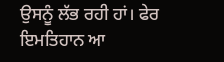ਉਸਨੂੰ ਲੱਭ ਰਹੀ ਹਾਂ। ਫੇਰ ਇਮਤਿਹਾਨ ਆ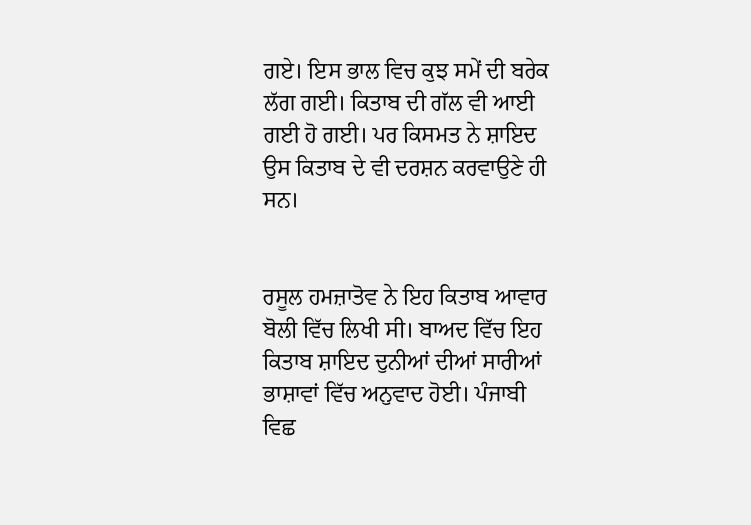ਗਏ। ਇਸ ਭਾਲ ਵਿਚ ਕੁਝ ਸਮੇਂ ਦੀ ਬਰੇਕ ਲੱਗ ਗਈ। ਕਿਤਾਬ ਦੀ ਗੱਲ ਵੀ ਆਈ ਗਈ ਹੋ ਗਈ। ਪਰ ਕਿਸਮਤ ਨੇ ਸ਼ਾਇਦ ਉਸ ਕਿਤਾਬ ਦੇ ਵੀ ਦਰਸ਼ਨ ਕਰਵਾਉਣੇ ਹੀ ਸਨ।


ਰਸੂਲ ਹਮਜ਼ਾਤੋਵ ਨੇ ਇਹ ਕਿਤਾਬ ਆਵਾਰ ਬੋਲੀ ਵਿੱਚ ਲਿਖੀ ਸੀ। ਬਾਅਦ ਵਿੱਚ ਇਹ ਕਿਤਾਬ ਸ਼ਾਇਦ ਦੁਨੀਆਂ ਦੀਆਂ ਸਾਰੀਆਂ ਭਾਸ਼ਾਵਾਂ ਵਿੱਚ ਅਨੁਵਾਦ ਹੋਈ। ਪੰਜਾਬੀ ਵਿਛ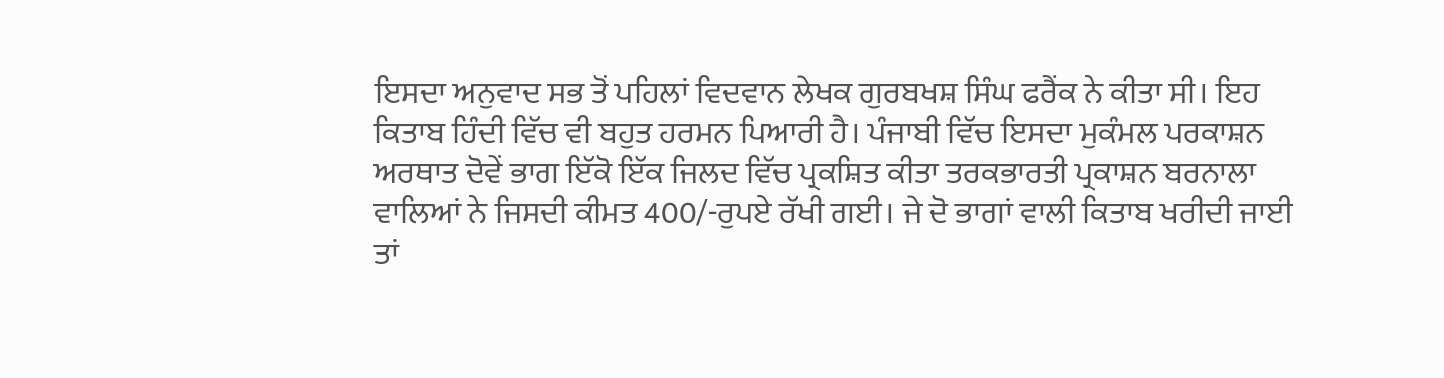ਇਸਦਾ ਅਨੁਵਾਦ ਸਭ ਤੋਂ ਪਹਿਲਾਂ ਵਿਦਵਾਨ ਲੇਖਕ ਗੁਰਬਖਸ਼ ਸਿੰਘ ਫਰੈਂਕ ਨੇ ਕੀਤਾ ਸੀ। ਇਹ ਕਿਤਾਬ ਹਿੰਦੀ ਵਿੱਚ ਵੀ ਬਹੁਤ ਹਰਮਨ ਪਿਆਰੀ ਹੈ। ਪੰਜਾਬੀ ਵਿੱਚ ਇਸਦਾ ਮੁਕੰਮਲ ਪਰਕਾਸ਼ਨ ਅਰਥਾਤ ਦੋਵੇਂ ਭਾਗ ਇੱਕੋ ਇੱਕ ਜਿਲਦ ਵਿੱਚ ਪ੍ਰਕਸ਼ਿਤ ਕੀਤਾ ਤਰਕਭਾਰਤੀ ਪ੍ਰਕਾਸ਼ਨ ਬਰਨਾਲਾ ਵਾਲਿਆਂ ਨੇ ਜਿਸਦੀ ਕੀਮਤ 400/-ਰੁਪਏ ਰੱਖੀ ਗਈ। ਜੇ ਦੋ ਭਾਗਾਂ ਵਾਲੀ ਕਿਤਾਬ ਖਰੀਦੀ ਜਾਈ ਤਾਂ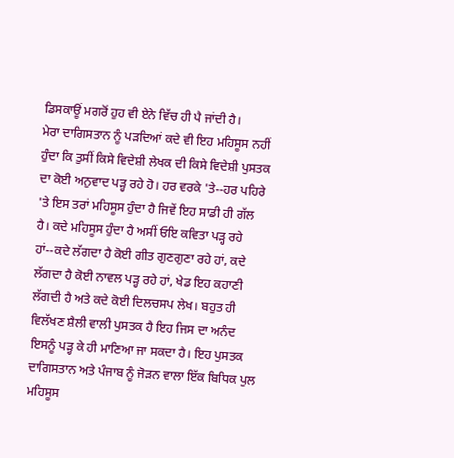ਡਿਸਕਾਊਂ ਮਗਰੋਂ ਹੁਹ ਵੀ ਏਨੇ ਵਿੱਚ ਹੀ ਪੈ ਜਾਂਦੀ ਹੈ।
ਮੇਰਾ ਦਾਗਿਸਤਾਨ ਨੂੰ ਪੜਦਿਆਂ ਕਦੇ ਵੀ ਇਹ ਮਹਿਸੂਸ ਨਹੀਂ ਹੁੰਦਾ ਕਿ ਤੁਸੀਂ ਕਿਸੇ ਵਿਦੇਸ਼ੀ ਲੇਖਕ ਦੀ ਕਿਸੇ ਵਿਦੇਸ਼ੀ ਪੁਸਤਕ ਦਾ ਕੋਈ ਅਨੁਵਾਦ ਪੜ੍ਹ ਰਹੇ ਹੋ। ਹਰ ਵਰਕੇ 'ਤੇ--ਹਰ ਪਹਿਰੇ 'ਤੇ ਇਸ ਤਰਾਂ ਮਹਿਸੂਸ ਹੁੰਦਾ ਹੈ ਜਿਵੇਂ ਇਹ ਸਾਡੀ ਹੀ ਗੱਲ ਹੈ। ਕਦੇ ਮਹਿਸੂਸ ਹੁੰਦਾ ਹੈ ਅਸੀਂ ਓਇ ਕਵਿਤਾ ਪੜ੍ਹ ਰਹੇ ਹਾਂ--ਕਦੇ ਲੱਗਦਾ ਹੈ ਕੋਈ ਗੀਤ ਗੁਣਗੁਣਾ ਰਹੇ ਹਾਂ, ਕਦੇ ਲੱਗਦਾ ਹੈ ਕੋਈ ਨਾਵਲ ਪੜ੍ਹ ਰਹੇ ਹਾਂ, ਖੇਡ ਇਹ ਕਹਾਣੀ ਲੱਗਦੀ ਹੈ ਅਤੇ ਕਦੇ ਕੋਈ ਦਿਲਚਸਪ ਲੇਖ। ਬਹੁਤ ਹੀ ਵਿਲੱਖਣ ਸ਼ੈਲੀ ਵਾਲੀ ਪੁਸਤਕ ਹੈ ਇਹ ਜਿਸ ਦਾ ਅਨੰਦ ਇਸਨੂੰ ਪੜ੍ਹ ਕੇ ਹੀ ਮਾਣਿਆ ਜਾ ਸਕਦਾ ਹੈ। ਇਹ ਪੁਸਤਕ ਦਾਗਿਸਤਾਨ ਅਤੇ ਪੰਜਾਬ ਨੂੰ ਜੋੜਨ ਵਾਲਾ ਇੱਕ ਬਿਧਿਕ ਪੁਲ ਮਹਿਸੂਸ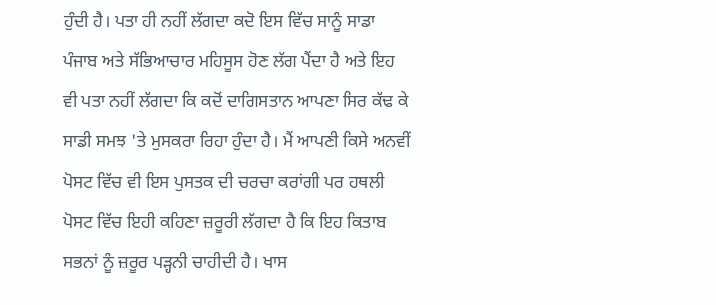ਹੁੰਦੀ ਹੈ। ਪਤਾ ਹੀ ਨਹੀਂ ਲੱਗਦਾ ਕਦੋ ਇਸ ਵਿੱਚ ਸਾਨੂੰ ਸਾਡਾ ਪੰਜਾਬ ਅਤੇ ਸੱਭਿਆਚਾਰ ਮਹਿਸੂਸ ਹੋਣ ਲੱਗ ਪੈਂਦਾ ਹੈ ਅਤੇ ਇਹ ਵੀ ਪਤਾ ਨਹੀਂ ਲੱਗਦਾ ਕਿ ਕਦੋਂ ਦਾਗਿਸਤਾਨ ਆਪਣਾ ਸਿਰ ਕੱਢ ਕੇ ਸਾਡੀ ਸਮਝ 'ਤੇ ਮੁਸਕਰਾ ਰਿਹਾ ਹੁੰਦਾ ਹੈ। ਮੈਂ ਆਪਣੀ ਕਿਸੇ ਅਨਵੀਂ ਪੋਸਟ ਵਿੱਚ ਵੀ ਇਸ ਪੁਸਤਕ ਦੀ ਚਰਚਾ ਕਰਾਂਗੀ ਪਰ ਹਥਲੀ ਪੋਸਟ ਵਿੱਚ ਇਹੀ ਕਹਿਣਾ ਜ਼ਰੂਰੀ ਲੱਗਦਾ ਹੈ ਕਿ ਇਹ ਕਿਤਾਬ ਸਭਨਾਂ ਨੂੰ ਜ਼ਰੂਰ ਪੜ੍ਹਨੀ ਚਾਹੀਦੀ ਹੈ। ਖਾਸ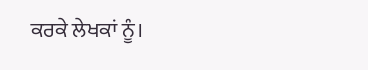ਕਰਕੇ ਲੇਖਕਾਂ ਨੂੰ।